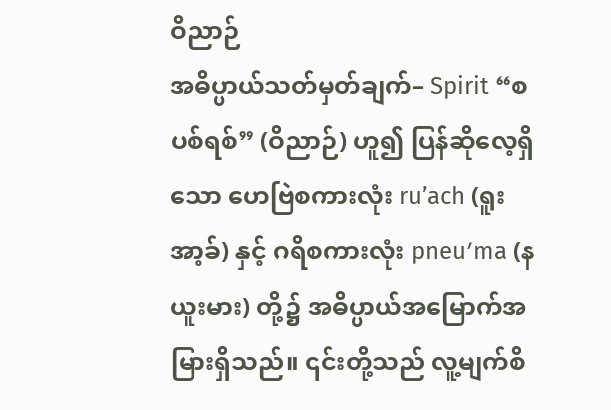ဝိညာဉ်
အဓိပ္ပာယ်သတ်မှတ်ချက်– Spirit “စပစ်ရစ်” (ဝိညာဉ်) ဟူ၍ ပြန်ဆိုလေ့ရှိသော ဟေဗြဲစကားလုံး ru’ach (ရူးအာ့ခ်) နှင့် ဂရိစကားလုံး pneuʹma (နယူးမား) တို့၌ အဓိပ္ပာယ်အမြောက်အမြားရှိသည်။ ၎င်းတို့သည် လူ့မျက်စိ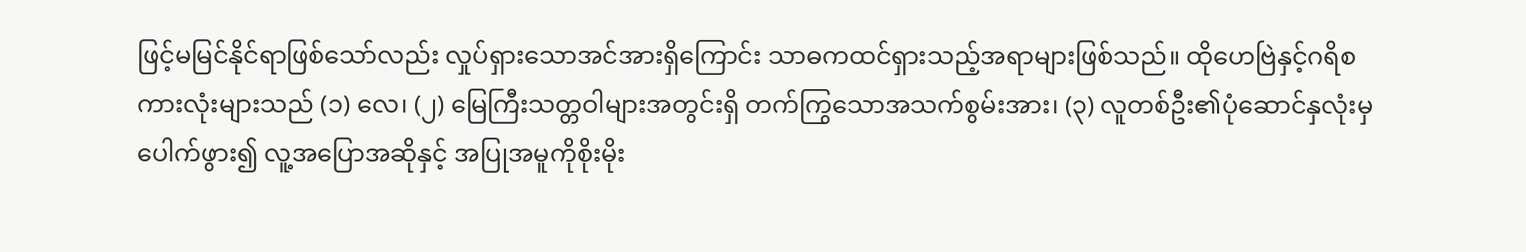ဖြင့်မမြင်နိုင်ရာဖြစ်သော်လည်း လှုပ်ရှားသောအင်အားရှိကြောင်း သာဓကထင်ရှားသည့်အရာများဖြစ်သည်။ ထိုဟေဗြဲနှင့်ဂရိစကားလုံးများသည် (၁) လေ၊ (၂) မြေကြီးသတ္တဝါများအတွင်းရှိ တက်ကြွသောအသက်စွမ်းအား၊ (၃) လူတစ်ဦး၏ပုံဆောင်နှလုံးမှပေါက်ဖွား၍ လူ့အပြောအဆိုနှင့် အပြုအမူကိုစိုးမိုး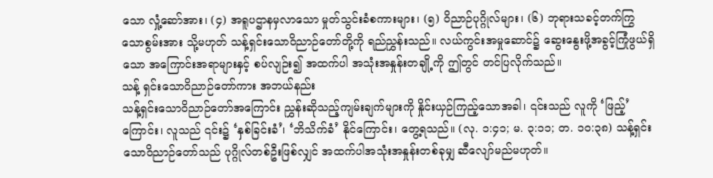သော လှုံ့ဆော်အား၊ (၄) အရူပဌာနမှလာသော မှုတ်သွင်းခံစကားများ၊ (၅) ဝိညာဉ်ပုဂ္ဂိုလ်များ၊ (၆) ဘုရားသခင့်တက်ကြွသောစွမ်းအား သို့မဟုတ် သန့်ရှင်းသောဝိညာဉ်တော်တို့ကို ရည်ညွှန်းသည်။ လယ်ကွင်းအမှုဆောင်၌ ဆွေးနွေးဖို့အခွင့်ကြုံဖွယ်ရှိသော အကြောင်းအရာများနှင့် စပ်လျဉ်း၍ အထက်ပါ အသုံးအနှုန်းတချို့ကို ဤတွင် တင်ပြလိုက်သည်။
သန့် ရှင်းသောဝိညာဉ်တော်ကား အဘယ်နည်း
သန့်ရှင်းသောဝိညာဉ်တော်အကြောင်း ညွှန်းဆိုသည့်ကျမ်းချက်များကို နှိုင်းယှဉ်ကြည့်သောအခါ၊ ၎င်းသည် လူကို ‘ဖြည့်’ ကြောင်း၊ လူသည် ၎င်း၌ ‘နှစ်ခြင်းခံ’၊ ‘ဘိသိက်ခံ’ နိုင်ကြောင်း၊ တွေ့ရသည်။ (လု. ၁:၄၁; မ. ၃:၁၁; တ. ၁၀:၃၈) သန့်ရှင်းသောဝိညာဉ်တော်သည် ပုဂ္ဂိုလ်တစ်ဦးဖြစ်လျှင် အထက်ပါအသုံးအနှုန်းတစ်ခုမျှ ဆီလျော်မည်မဟုတ်။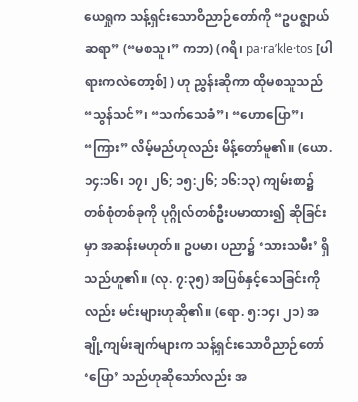ယေရှုက သန့်ရှင်းသောဝိညာဉ်တော်ကို “ဥပဇ္စျာယ်ဆရာ” (“မစသူ၊” ကဘ) (ဂရိ၊ pa·raʹkle·tos [ပါရားကလဲတော့စ်] ) ဟု ညွှန်းဆိုကာ ထိုမစသူသည် “သွန်သင်”၊ “သက်သေခံ”၊ “ဟောပြော”၊ “ကြား” လိမ့်မည်ဟုလည်း မိန့်တော်မူ၏။ (ယော. ၁၄:၁၆၊ ၁၇၊ ၂၆; ၁၅:၂၆; ၁၆:၁၃) ကျမ်းစာ၌ တစ်စုံတစ်ခုကို ပုဂ္ဂိုလ်တစ်ဦးပမာထား၍ ဆိုခြင်းမှာ အဆန်းမဟုတ်။ ဥပမာ၊ ပညာ၌ ‘သားသမီး’ ရှိသည်ဟူ၏။ (လု. ၇:၃၅) အပြစ်နှင့်သေခြင်းကိုလည်း မင်းများဟုဆို၏။ (ရော. ၅:၁၄၊ ၂၁) အချို့ကျမ်းချက်များက သန့်ရှင်းသောဝိညာဉ်တော် ‘ပြော’ သည်ဟုဆိုသော်လည်း အ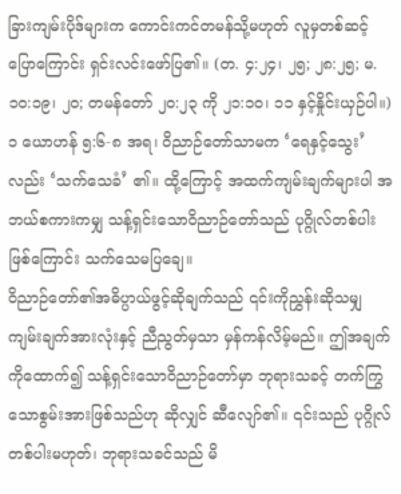ခြားကျမ်းပိုဒ်များက ကောင်းကင်တမန်သို့မဟုတ် လူမှတစ်ဆင့် ပြောကြောင်း ရှင်းလင်းဖော်ပြ၏။ (တ. ၄:၂၄၊ ၂၅; ၂၈:၂၅; မ. ၁၀:၁၉၊ ၂၀; တမန်တော် ၂၀:၂၃ ကို ၂၁:၁၀၊ ၁၁ နှင့်နှိုင်းယှဉ်ပါ။) ၁ ယောဟန် ၅:၆-၈ အရ၊ ဝိညာဉ်တော်သာမက ‘ရေနှင့်သွေး’ လည်း ‘သက်သေခံ’ ၏။ ထို့ကြောင့် အထက်ကျမ်းချက်များပါ အဘယ်စကားကမျှ သန့်ရှင်းသောဝိညာဉ်တော်သည် ပုဂ္ဂိုလ်တစ်ပါးဖြစ်ကြောင်း သက်သေမပြချေ။
ဝိညာဉ်တော်၏အဓိပ္ပာယ်ဖွင့်ဆိုချက်သည် ၎င်းကိုညွှန်းဆိုသမျှ ကျမ်းချက်အားလုံးနှင့် ညီညွတ်မှသာ မှန်ကန်လိမ့်မည်။ ဤအချက်ကိုထောက်၍ သန့်ရှင်းသောဝိညာဉ်တော်မှာ ဘုရားသခင့် တက်ကြွသောစွမ်းအားဖြစ်သည်ဟု ဆိုလျှင် ဆီလျော်၏။ ၎င်းသည် ပုဂ္ဂိုလ်တစ်ပါးမဟုတ်၊ ဘုရားသခင်သည် မိ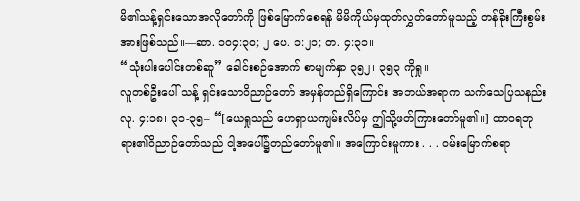မိ၏သန့်ရှင်းသောအလိုတော်ကို ဖြစ်မြောက်စေရန် မိမိကိုယ်မှထုတ်လွှတ်တော်မူသည့် တန်ခိုးကြီးစွမ်းအားဖြစ်သည်။—ဆာ. ၁၀၄:၃၀; ၂ ပေ. ၁:၂၁; တ. ၄:၃၁။
“သုံးပါးပေါင်းတစ်ဆူ” ခေါင်းစဉ်အောက် စာမျက်နှာ ၃၅၂၊ ၃၅၃ ကိုရှု။
လူတစ်ဦးပေါ် သန့် ရှင်းသောဝိညာဉ်တော် အမှန်တည်ရှိကြောင်း အဘယ်အရာက သက်သေပြသနည်း
လု. ၄:၁၈၊ ၃၁-၃၅– “[ယေရှုသည် ဟေရှာယကျမ်းလိပ်မှ ဤသို့ဖတ်ကြားတော်မူ၏။] ထာဝရဘုရား၏ဝိညာဉ်တော်သည် ငါ့အပေါ်၌တည်တော်မူ၏။ အကြောင်းမူကား . . . ဝမ်းမြောက်စရာ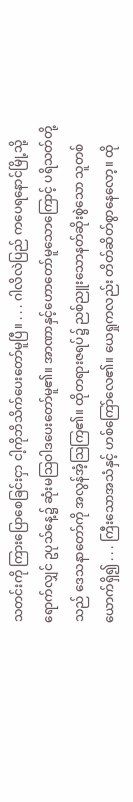သတင်းကို ကြားပြောစေခြင်းငှာ ငါ့ကိုဘိသိက်ပေးတော်မူပြီ။ . . . ဂါလိလဲပြည် ကပေရနောင်မြို့သို့ရောက်လျှင် ဥပုသ်နေ့၌ ဆုံးမသြဝါဒပေးတော်မူ၏။ အာဏာနှင့်ဟောတော်မူသောကြောင့် ပရိသတ်တို့သည် ဒေသနာတော်ကို အလွန်အံ့သြကြ၏။ ထိုတရားဇရပ်၌ ညစ်ညူးသောနတ်ဆိုးစွဲသော သူတစ်ယောက်ရှိ၍ . . . ကြီးသောအသံနှင့် ဟစ်ကြော်လေ၏။ ယေရှုကလည်း တိတ်ဆိတ်စွာနေလော့။ ထို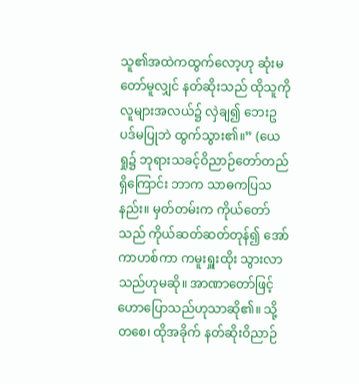သူ၏အထဲကထွက်လော့ဟု ဆုံးမတော်မူလျှင် နတ်ဆိုးသည် ထိုသူကို လူများအလယ်၌ လှဲချ၍ ဘေးဥပဒ်မပြုဘဲ ထွက်သွား၏။” (ယေရှု၌ ဘုရားသခင့်ဝိညာဉ်တော်တည်ရှိကြောင်း ဘာက သာဓကပြသနည်း။ မှတ်တမ်းက ကိုယ်တော်သည် ကိုယ်ဆတ်ဆတ်တုန်၍ အော်ကာဟစ်ကာ ကမူးရှူးထိုး သွားလာသည်ဟုမဆို။ အာဏာတော်ဖြင့် ဟောပြောသည်ဟုသာဆို၏။ သို့တစေ၊ ထိုအခိုက် နတ်ဆိုးဝိညာဉ်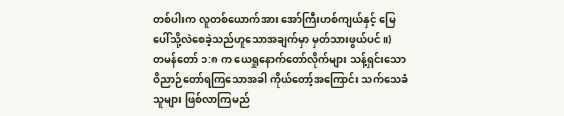တစ်ပါးက လူတစ်ယောက်အား အော်ကြီးဟစ်ကျယ်နှင့် မြေပေါ်သို့လဲစေခဲ့သည်ဟူသောအချက်မှာ မှတ်သားဖွယ်ပင်။)
တမန်တော် ၁:၈ က ယေရှုနောက်တော်လိုက်များ သန့်ရှင်းသောဝိညာဉ်တော်ရကြသောအခါ ကိုယ်တော့်အကြောင်း သက်သေခံသူများ ဖြစ်လာကြမည်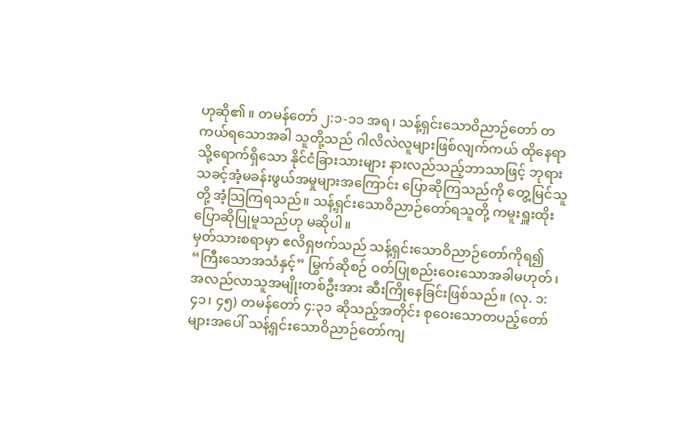ဟုဆို၏။ တမန်တော် ၂:၁-၁၁ အရ၊ သန့်ရှင်းသောဝိညာဉ်တော် တကယ်ရသောအခါ သူတို့သည် ဂါလိလဲလူများဖြစ်လျက်ကယ် ထိုနေရာသို့ရောက်ရှိသော နိုင်ငံခြားသားများ နားလည်သည့်ဘာသာဖြင့် ဘုရားသခင့်အံ့မခန်းဖွယ်အမှုများအကြောင်း ပြောဆိုကြသည်ကို တွေ့မြင်သူတို့ အံ့သြကြရသည်။ သန့်ရှင်းသောဝိညာဉ်တော်ရသူတို့ ကမူးရှူးထိုးပြောဆိုပြုမူသည်ဟု မဆိုပါ။
မှတ်သားစရာမှာ ဧလိရှဗက်သည် သန့်ရှင်းသောဝိညာဉ်တော်ကိုရ၍ “ကြီးသောအသံနှင့်” မြွက်ဆိုစဉ် ဝတ်ပြုစည်းဝေးသောအခါမဟုတ်၊ အလည်လာသူအမျိုးတစ်ဦးအား ဆီးကြိုနေခြင်းဖြစ်သည်။ (လု. ၁:၄၁၊ ၄၅) တမန်တော် ၄:၃၁ ဆိုသည့်အတိုင်း စုဝေးသောတပည့်တော်များအပေါ် သန့်ရှင်းသောဝိညာဉ်တော်ကျ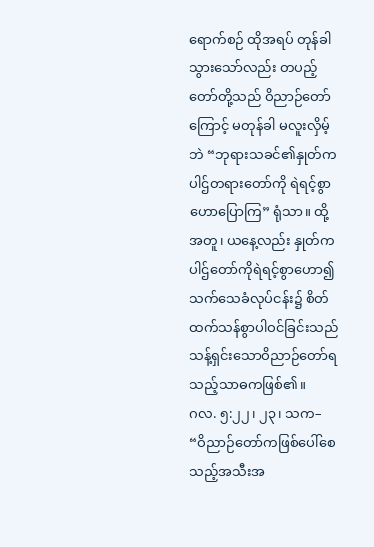ရောက်စဉ် ထိုအရပ် တုန်ခါသွားသော်လည်း တပည့်တော်တို့သည် ဝိညာဉ်တော်ကြောင့် မတုန်ခါ မလူးလှိမ့်ဘဲ “ဘုရားသခင်၏နှုတ်ကပါဌ်တရားတော်ကို ရဲရင့်စွာဟောပြောကြ” ရုံသာ။ ထို့အတူ၊ ယနေ့လည်း နှုတ်ကပါဌ်တော်ကိုရဲရင့်စွာဟော၍ သက်သေခံလုပ်ငန်း၌ စိတ်ထက်သန်စွာပါဝင်ခြင်းသည် သန့်ရှင်းသောဝိညာဉ်တော်ရသည့်သာဓကဖြစ်၏။
ဂလ. ၅:၂၂၊ ၂၃၊ သက– “ဝိညာဉ်တော်ကဖြစ်ပေါ်စေသည့်အသီးအ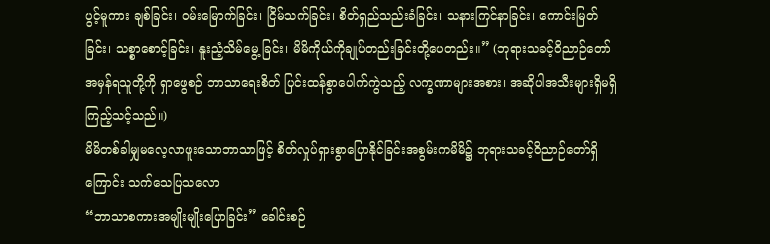ပွင့်မူကား ချစ်ခြင်း၊ ဝမ်းမြောက်ခြင်း၊ ငြိမ်သက်ခြင်း၊ စိတ်ရှည်သည်းခံခြင်း၊ သနားကြင်နာခြင်း၊ ကောင်းမြတ်ခြင်း၊ သစ္စာစောင့်ခြင်း၊ နူးညံ့သိမ်မွေ့ ခြင်း၊ မိမိကိုယ်ကိုချုပ်တည်းခြင်းတို့ပေတည်း။” (ဘုရားသခင့်ဝိညာဉ်တော် အမှန်ရသူတို့ကို ရှာဖွေစဉ် ဘာသာရေးစိတ် ပြင်းထန်စွာပေါက်ကွဲသည့် လက္ခဏာများအစား၊ အဆိုပါအသီးများရှိမရှိ ကြည့်သင့်သည်။)
မိမိတစ်ခါမျှမလေ့လာဖူးသောဘာသာဖြင့် စိတ်လှုပ်ရှားစွာပြောနိုင်ခြင်းအစွမ်းကမိမိ၌ ဘုရားသခင့်ဝိညာဉ်တော်ရှိကြောင်း သက်သေပြသလော
“ဘာသာစကားအမျိုးမျိုးပြောခြင်း” ခေါင်းစဉ်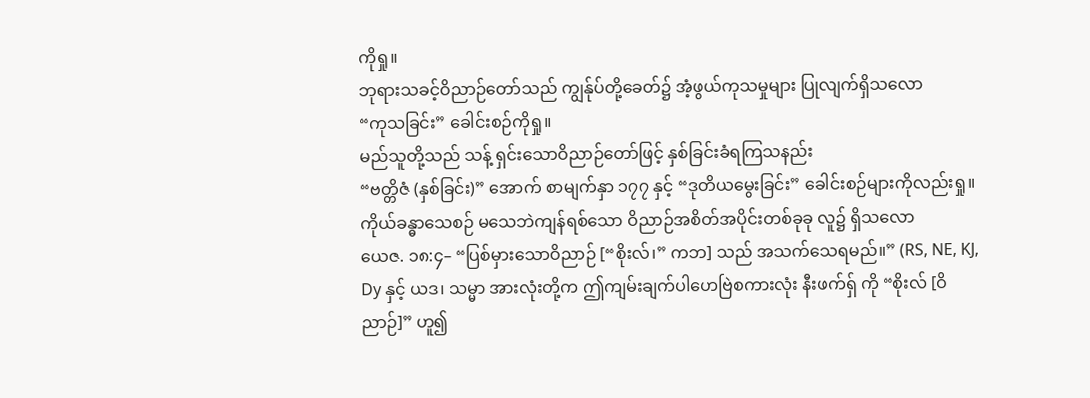ကိုရှု။
ဘုရားသခင့်ဝိညာဉ်တော်သည် ကျွန်ုပ်တို့ခေတ်၌ အံ့ဖွယ်ကုသမှုများ ပြုလျက်ရှိသလော
“ကုသခြင်း” ခေါင်းစဉ်ကိုရှု။
မည်သူတို့သည် သန့် ရှင်းသောဝိညာဉ်တော်ဖြင့် နှစ်ခြင်းခံရကြသနည်း
“ဗတ္တိဇံ (နှစ်ခြင်း)” အောက် စာမျက်နှာ ၁၇၇ နှင့် “ဒုတိယမွေးခြင်း” ခေါင်းစဉ်များကိုလည်းရှု။
ကိုယ်ခန္ဓာသေစဉ် မသေဘဲကျန်ရစ်သော ဝိညာဉ်အစိတ်အပိုင်းတစ်ခုခု လူ၌ ရှိသလော
ယေဇ. ၁၈:၄– “ပြစ်မှားသောဝိညာဉ် [“စိုးလ်၊” ကဘ] သည် အသက်သေရမည်။” (RS, NE, KJ, Dy နှင့် ယဒ၊ သမ္မာ အားလုံးတို့က ဤကျမ်းချက်ပါဟေဗြဲစကားလုံး နီးဖက်ရှ် ကို “စိုးလ် [ဝိညာဉ်]” ဟူ၍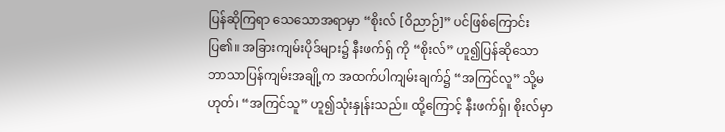ပြန်ဆိုကြရာ သေသောအရာမှာ “စိုးလ် [ဝိညာဉ်]” ပင်ဖြစ်ကြောင်းပြ၏။ အခြားကျမ်းပိုဒ်များ၌ နီးဖက်ရှ် ကို “စိုးလ်” ဟူ၍ပြန်ဆိုသော ဘာသာပြန်ကျမ်းအချို့က အထက်ပါကျမ်းချက်၌ “အကြင်လူ” သို့မဟုတ်၊ “အကြင်သူ” ဟူ၍သုံးနှုန်းသည်။ ထို့ကြောင့် နီးဖက်ရှ်၊ စိုးလ်မှာ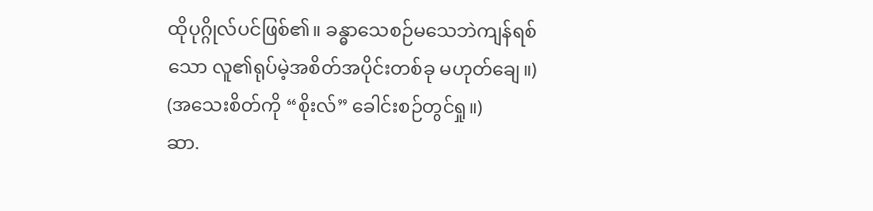ထိုပုဂ္ဂိုလ်ပင်ဖြစ်၏။ ခန္ဓာသေစဉ်မသေဘဲကျန်ရစ်သော လူ၏ရုပ်မဲ့အစိတ်အပိုင်းတစ်ခု မဟုတ်ချေ။) (အသေးစိတ်ကို “စိုးလ်” ခေါင်းစဉ်တွင်ရှု။)
ဆာ.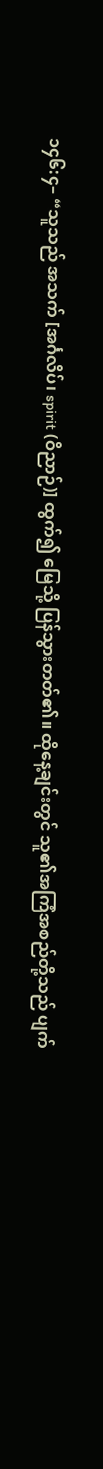၁၄၆:၄– “သူသည် အသက် [အင်္ဂလိပ်၊ spirit (ဝိညာဉ်)] ထွက်၍ မြေသို့ ပြန်သွားတတ်၏။ ထိုနေ့ချင်းတွင် သူ၏အကြံအစည်တို့သည် ပျက်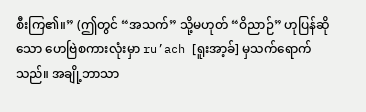စီးကြ၏။” (ဤတွင် “အသက်” သို့မဟုတ် “ဝိညာဉ်” ဟုပြန်ဆိုသော ဟေဗြဲစကားလုံးမှာ ru’ach [ရူးအာ့ခ်] မှသက်ရောက်သည်။ အချို့ဘာသာ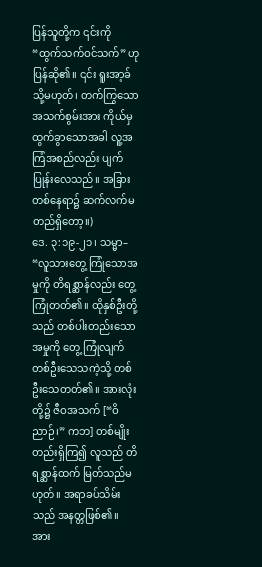ပြန်သူတို့က ၎င်းကို “ထွက်သက်ဝင်သက်” ဟုပြန်ဆို၏။ ၎င်း ရူးအာ့ခ် သို့မဟုတ်၊ တက်ကြွသောအသက်စွမ်းအား ကိုယ်မှထွက်ခွာသောအခါ လူ့အကြံအစည်လည်း ပျက်ပြုန်းလေသည်။ အခြားတစ်နေရာ၌ ဆက်လက်မတည်ရှိတော့။)
ဒေ. ၃:၁၉-၂၁၊ သမ္မာ– “လူသားတွေ့ ကြုံသောအမှုကို တိရစ္ဆာန်လည်း တွေ့ ကြုံတတ်၏။ ထိုနှစ်ဦးတို့သည် တစ်ပါးတည်းသောအမှုကို တွေ့ ကြုံလျက် တစ်ဦးသေသကဲ့သို့ တစ်ဦးသေတတ်၏။ အားလုံးတို့၌ ဇီဝအသက် [“ဝိညာဉ်၊” ကဘ] တစ်မျိုးတည်းရှိကြ၍ လူသည် တိရစ္ဆာန်ထက် မြတ်သည်မဟုတ်။ အရာခပ်သိမ်းသည် အနတ္တဖြစ်၏။ အား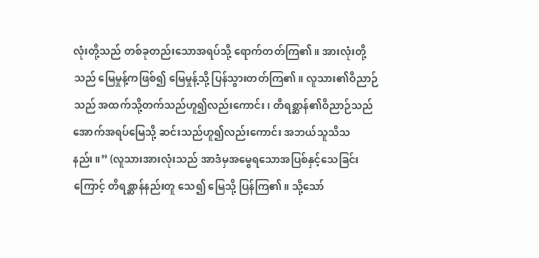လုံးတို့သည် တစ်ခုတည်းသောအရပ်သို့ ရောက်တတ်ကြ၏။ အားလုံးတို့သည် မြေမှုန့်ကဖြစ်၍ မြေမှုန့်သို့ ပြန်သွားတတ်ကြ၏။ လူသား၏ဝိညာဉ်သည် အထက်သို့တက်သည်ဟူ၍လည်းကောင်း၊ တိရစ္ဆာန်၏ဝိညာဉ်သည် အောက်အရပ်မြေသို့ ဆင်းသည်ဟူ၍လည်းကောင်း အဘယ်သူသိသနည်း။” (လူသားအားလုံးသည် အာဒံမှအမွေရသောအပြစ်နှင့်သေခြင်းကြောင့် တိရစ္ဆာန်နည်းတူ သေ၍ မြေသို့ ပြန်ကြ၏။ သို့သော်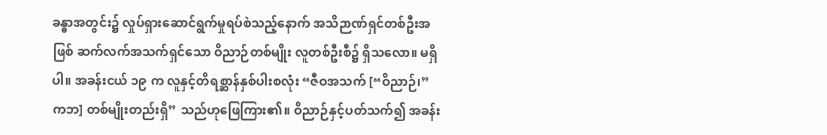ခန္ဓာအတွင်း၌ လှုပ်ရှားဆောင်ရွက်မှုရပ်စဲသည့်နောက် အသိဉာဏ်ရှင်တစ်ဦးအဖြစ် ဆက်လက်အသက်ရှင်သော ဝိညာဉ်တစ်မျိုး လူတစ်ဦးစီ၌ ရှိသလော။ မရှိပါ။ အခန်းငယ် ၁၉ က လူနှင့်တိရစ္ဆာန်နှစ်ပါးစလုံး “ဇီဝအသက် [“ဝိညာဉ်၊” ကဘ] တစ်မျိုးတည်းရှိ” သည်ဟုဖြေကြား၏။ ဝိညာဉ်နှင့်ပတ်သက်၍ အခန်း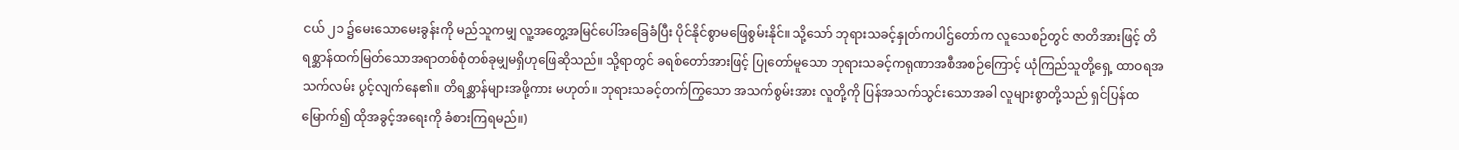ငယ် ၂၁ ၌မေးသောမေးခွန်းကို မည်သူကမျှ လူ့အတွေ့အမြင်ပေါ်အခြေခံပြီး ပိုင်နိုင်စွာမဖြေစွမ်းနိုင်။ သို့သော် ဘုရားသခင့်နှုတ်ကပါဌ်တော်က လူသေစဉ်တွင် ဇာတိအားဖြင့် တိရစ္ဆာန်ထက်မြတ်သောအရာတစ်စုံတစ်ခုမျှမရှိဟုဖြေဆိုသည်။ သို့ရာတွင် ခရစ်တော်အားဖြင့် ပြုတော်မူသော ဘုရားသခင့်ကရုဏာအစီအစဉ်ကြောင့် ယုံကြည်သူတို့ရှေ့ ထာဝရအသက်လမ်း ပွင့်လျက်နေ၏။ တိရစ္ဆာန်များအဖို့ကား မဟုတ်။ ဘုရားသခင့်တက်ကြွသော အသက်စွမ်းအား လူတို့ကို ပြန်အသက်သွင်းသောအခါ လူများစွာတို့သည် ရှင်ပြန်ထမြောက်၍ ထိုအခွင့်အရေးကို ခံစားကြရမည်။)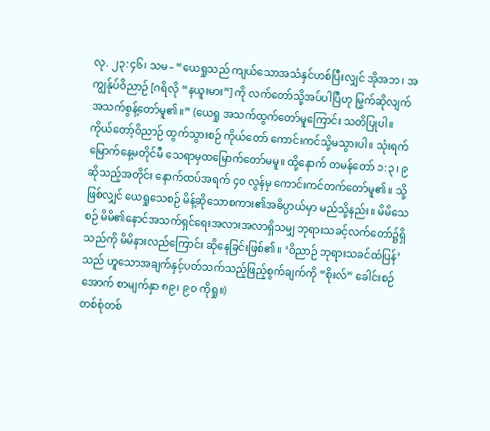လု. ၂၃:၄၆၊ သမ– “ယေရှုသည် ကျယ်သောအသံနှင်ဟစ်ပြီးလျှင် အိုအဘ၊ အကျွန်ုပ်ဝိညာဉ် [ဂရိလို “နယူးမား”] ကို လက်တော်သို့အပ်ပါပြီဟု မြွက်ဆိုလျက် အသက်စွန့်တော်မူ၏။” (ယေရှု အသက်ထွက်တော်မူကြောင်း သတိပြုပါ။ ကိုယ်တော့်ဝိညာဉ် ထွက်သွားစဉ် ကိုယ်တော် ကောင်းကင်သို့မသွားပါ။ သုံးရက်မြောက်နေ့မတိုင်မီ သေရာမှထမြောက်တော်မမူ။ ထို့နောက် တမန်တော် ၁:၃၊ ၉ ဆိုသည့်အတိုင်း နောက်ထပ်အရက် ၄၀ လွန်မှ ကောင်းကင်တက်တော်မူ၏။ သို့ ဖြစ်လျှင် ယေရှုသေစဉ် မိန့်ဆိုသောစကား၏အဓိပ္ပာယ်မှာ မည်သို့နည်း။ မိမိသေစဉ် မိမိ၏နောင်အသက်ရှင်ရေးအလားအလာရှိသမျှ ဘုရားသခင့်လက်တော်၌ရှိသည်ကို မိမိနားလည်ကြောင်း ဆိုနေခြင်းဖြစ်၏။ ‘ဝိညာဉ် ဘုရားသခင်ထံပြန်’ သည် ဟူသောအချက်နှင့်ပတ်သက်သည့်ဖြည့်စွက်ချက်ကို “စိုးလ်” ခေါင်းစဉ်အောက် စာမျက်နှာ ၈၉၊ ၉၀ ကိုရှု။)
တစ်စုံတစ်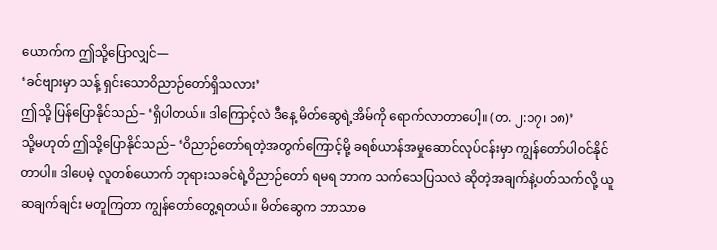ယောက်က ဤသို့ပြောလျှင်—
‘ခင်ဗျားမှာ သန့် ရှင်းသောဝိညာဉ်တော်ရှိသလား’
ဤသို့ ပြန်ပြောနိုင်သည်– ‘ရှိပါတယ်။ ဒါကြောင့်လဲ ဒီနေ့ မိတ်ဆွေရဲ့အိမ်ကို ရောက်လာတာပေါ့။ (တ. ၂:၁၇၊ ၁၈)’
သို့မဟုတ် ဤသို့ပြောနိုင်သည်– ‘ဝိညာဉ်တော်ရတဲ့အတွက်ကြောင့်မို့ ခရစ်ယာန်အမှုဆောင်လုပ်ငန်းမှာ ကျွန်တော်ပါဝင်နိုင်တာပါ။ ဒါပေမဲ့ လူတစ်ယောက် ဘုရားသခင်ရဲ့ဝိညာဉ်တော် ရမရ ဘာက သက်သေပြသလဲ ဆိုတဲ့အချက်နဲ့ပတ်သက်လို့ ယူဆချက်ချင်း မတူကြတာ ကျွန်တော်တွေ့ရတယ်။ မိတ်ဆွေက ဘာသာဓ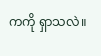ကကို ရှာသလဲ။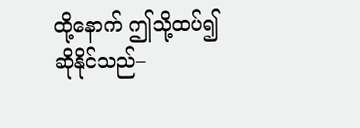ထို့နောက် ဤသို့ထပ်၍ဆိုနိုင်သည်–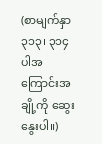(စာမျက်နှာ ၃၁၃၊ ၃၁၄ ပါအကြောင်းအချို့ကို ဆွေးနွေးပါ။)